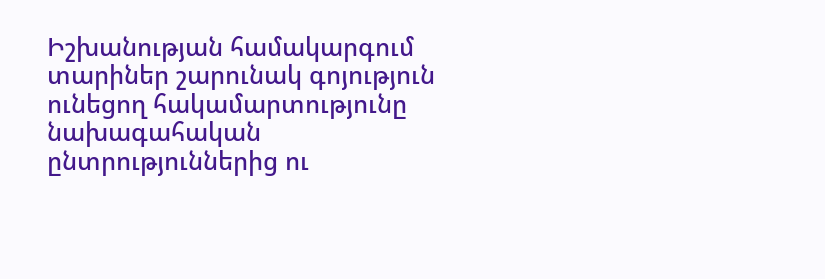Իշխանության համակարգում տարիներ շարունակ գոյություն ունեցող հակամարտությունը նախագահական ընտրություններից ու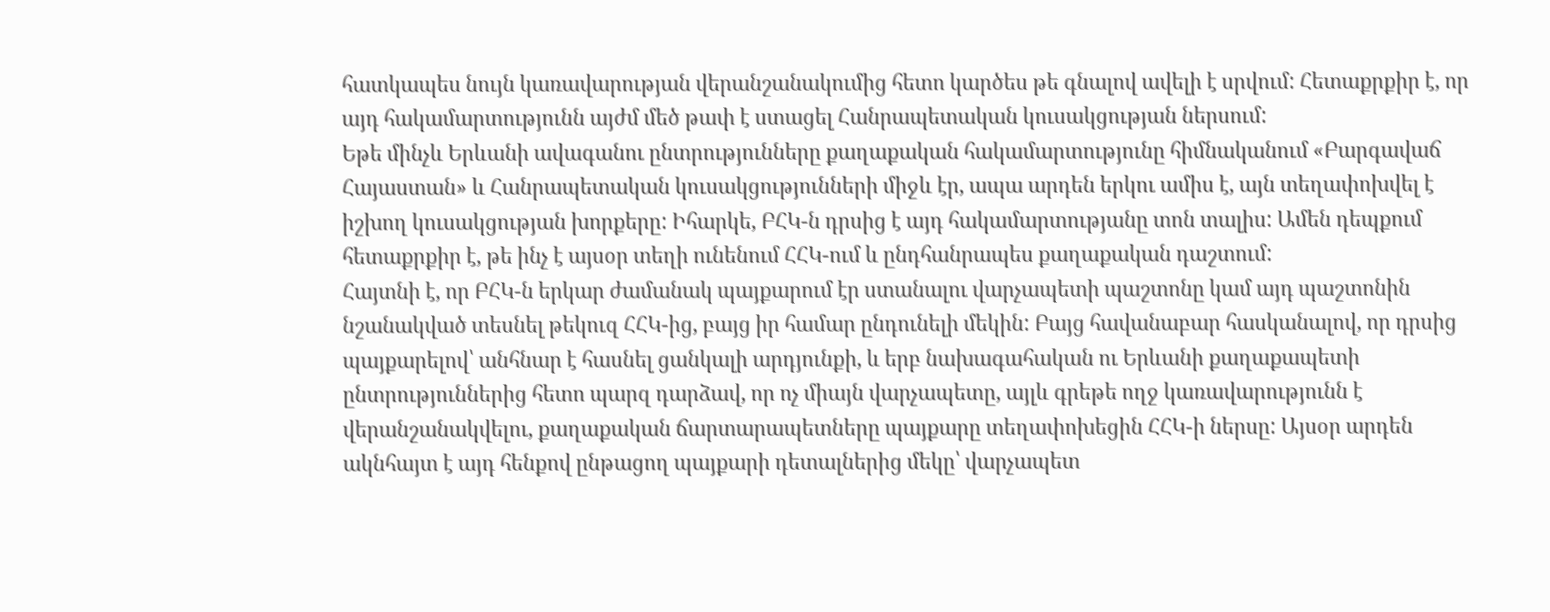հատկապես նույն կառավարության վերանշանակումից հետո կարծես թե գնալով ավելի է սրվում: Հետաքրքիր է, որ այդ հակամարտությունն այժմ մեծ թափ է ստացել Հանրապետական կուսակցության ներսում:
Եթե մինչև Երևանի ավագանու ընտրությունները քաղաքական հակամարտությունը հիմնականում «Բարգավաճ Հայաստան» և Հանրապետական կուսակցությունների միջև էր, ապա արդեն երկու ամիս է, այն տեղափոխվել է իշխող կուսակցության խորքերը: Իհարկե, ԲՀԿ-ն դրսից է այդ հակամարտությանը տոն տալիս: Ամեն դեպքում հետաքրքիր է, թե ինչ է այսօր տեղի ունենում ՀՀԿ-ում և ընդհանրապես քաղաքական դաշտում:
Հայտնի է, որ ԲՀԿ-ն երկար ժամանակ պայքարում էր ստանալու վարչապետի պաշտոնը կամ այդ պաշտոնին նշանակված տեսնել թեկուզ ՀՀԿ-ից, բայց իր համար ընդունելի մեկին: Բայց հավանաբար հասկանալով, որ դրսից պայքարելով՝ անհնար է հասնել ցանկալի արդյունքի, և երբ նախագահական ու Երևանի քաղաքապետի ընտրություններից հետո պարզ դարձավ, որ ոչ միայն վարչապետը, այլև գրեթե ողջ կառավարությունն է վերանշանակվելու, քաղաքական ճարտարապետները պայքարը տեղափոխեցին ՀՀԿ-ի ներսը: Այսօր արդեն ակնհայտ է այդ հենքով ընթացող պայքարի դետալներից մեկը՝ վարչապետ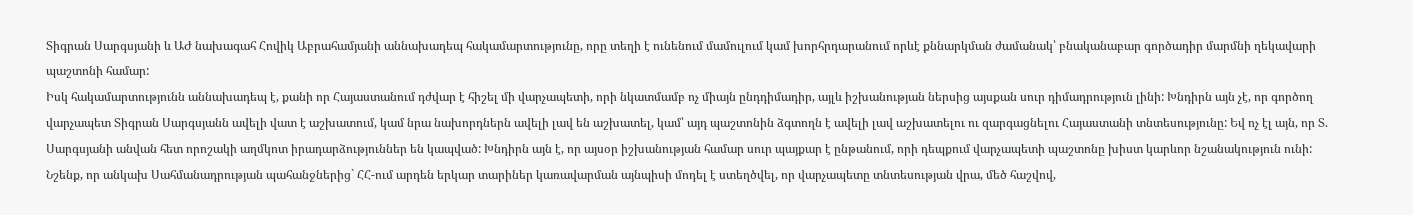Տիգրան Սարգսյանի և ԱԺ նախագահ Հովիկ Աբրահամյանի աննախադեպ հակամարտությունը, որը տեղի է ունենում մամուլում կամ խորհրդարանում որևէ քննարկման ժամանակ՝ բնականաբար գործադիր մարմնի ղեկավարի պաշտոնի համար:
Իսկ հակամարտությունն աննախադեպ է, քանի որ Հայաստանում դժվար է հիշել մի վարչապետի, որի նկատմամբ ոչ միայն ընդդիմադիր, այլև իշխանության ներսից այսքան սուր դիմադրություն լինի: Խնդիրն այն չէ, որ գործող վարչապետ Տիգրան Սարգսյանն ավելի վատ է աշխատում, կամ նրա նախորդներն ավելի լավ են աշխատել, կամ՝ այդ պաշտոնին ձգտողն է ավելի լավ աշխատելու ու զարգացնելու Հայաստանի տնտեսությունը: Եվ ոչ էլ այն, որ Տ. Սարգսյանի անվան հետ որոշակի աղմկոտ իրադարձություններ են կապված: Խնդիրն այն է, որ այսօր իշխանության համար սուր պայքար է ընթանում, որի դեպքում վարչապետի պաշտոնը խիստ կարևոր նշանակություն ունի:
Նշենք, որ անկախ Սահմանադրության պահանջներից` ՀՀ-ում արդեն երկար տարիներ կառավարման այնպիսի մոդել է ստեղծվել, որ վարչապետը տնտեսության վրա, մեծ հաշվով,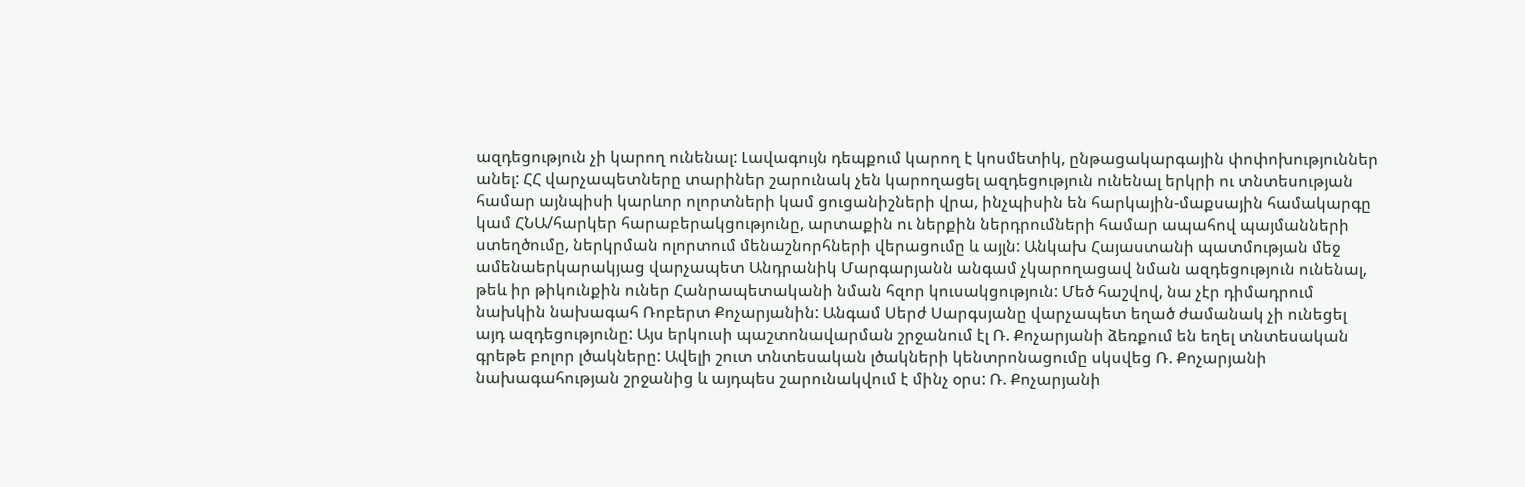ազդեցություն չի կարող ունենալ: Լավագույն դեպքում կարող է կոսմետիկ, ընթացակարգային փոփոխություններ անել: ՀՀ վարչապետները տարիներ շարունակ չեն կարողացել ազդեցություն ունենալ երկրի ու տնտեսության համար այնպիսի կարևոր ոլորտների կամ ցուցանիշների վրա, ինչպիսին են հարկային-մաքսային համակարգը կամ ՀՆԱ/հարկեր հարաբերակցությունը, արտաքին ու ներքին ներդրումների համար ապահով պայմանների ստեղծումը, ներկրման ոլորտում մենաշնորհների վերացումը և այլն: Անկախ Հայաստանի պատմության մեջ ամենաերկարակյաց վարչապետ Անդրանիկ Մարգարյանն անգամ չկարողացավ նման ազդեցություն ունենալ, թեև իր թիկունքին ուներ Հանրապետականի նման հզոր կուսակցություն: Մեծ հաշվով, նա չէր դիմադրում նախկին նախագահ Ռոբերտ Քոչարյանին: Անգամ Սերժ Սարգսյանը վարչապետ եղած ժամանակ չի ունեցել այդ ազդեցությունը: Այս երկուսի պաշտոնավարման շրջանում էլ Ռ. Քոչարյանի ձեռքում են եղել տնտեսական գրեթե բոլոր լծակները: Ավելի շուտ տնտեսական լծակների կենտրոնացումը սկսվեց Ռ. Քոչարյանի նախագահության շրջանից և այդպես շարունակվում է մինչ օրս: Ռ. Քոչարյանի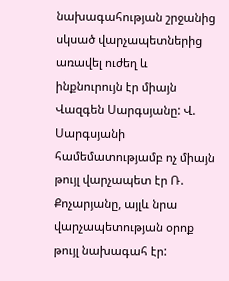նախագահության շրջանից սկսած վարչապետներից առավել ուժեղ և ինքնուրույն էր միայն Վազգեն Սարգսյանը: Վ. Սարգսյանի համեմատությամբ ոչ միայն թույլ վարչապետ էր Ռ. Քոչարյանը, այլև նրա վարչապետության օրոք թույլ նախագահ էր: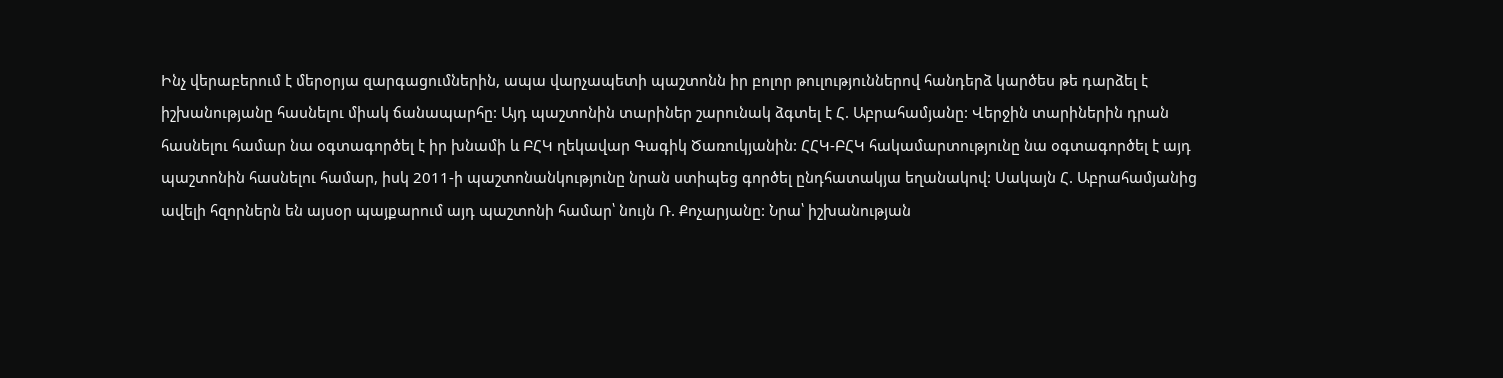Ինչ վերաբերում է մերօրյա զարգացումներին, ապա վարչապետի պաշտոնն իր բոլոր թուլություններով հանդերձ կարծես թե դարձել է իշխանությանը հասնելու միակ ճանապարհը: Այդ պաշտոնին տարիներ շարունակ ձգտել է Հ. Աբրահամյանը: Վերջին տարիներին դրան հասնելու համար նա օգտագործել է իր խնամի և ԲՀԿ ղեկավար Գագիկ Ծառուկյանին: ՀՀԿ-ԲՀԿ հակամարտությունը նա օգտագործել է այդ պաշտոնին հասնելու համար, իսկ 2011-ի պաշտոնանկությունը նրան ստիպեց գործել ընդհատակյա եղանակով: Սակայն Հ. Աբրահամյանից ավելի հզորներն են այսօր պայքարում այդ պաշտոնի համար՝ նույն Ռ. Քոչարյանը: Նրա՝ իշխանության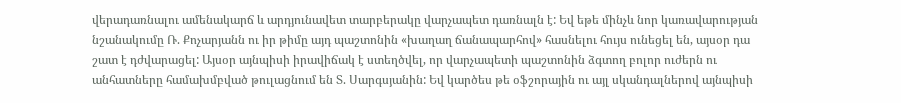վերադառնալու ամենակարճ և արդյունավետ տարբերակը վարչապետ դառնալն է: Եվ եթե մինչև նոր կառավարության նշանակումը Ռ. Քոչարյանն ու իր թիմը այդ պաշտոնին «խաղաղ ճանապարհով» հասնելու հույս ունեցել են, այսօր դա շատ է դժվարացել: Այսօր այնպիսի իրավիճակ է ստեղծվել, որ վարչապետի պաշտոնին ձգտող բոլոր ուժերն ու անհատները համախմբված թուլացնում են Տ. Սարգսյանին: Եվ կարծես թե օֆշորային ու այլ սկանդալներով այնպիսի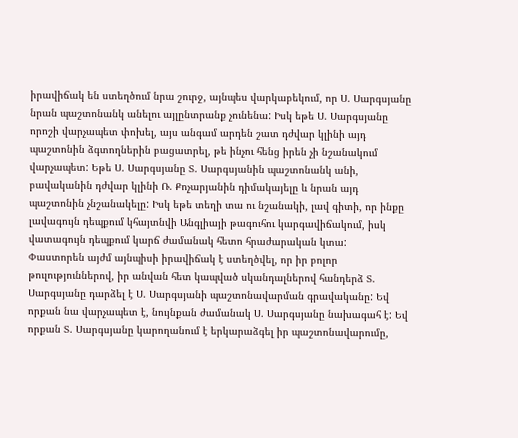իրավիճակ են ստեղծում նրա շուրջ, այնպես վարկաբեկում, որ Ս. Սարգսյանը նրան պաշտոնանկ անելու այլընտրանք չունենա: Իսկ եթե Ս. Սարգսյանը որոշի վարչապետ փոխել, այս անգամ արդեն շատ դժվար կլինի այդ պաշտոնին ձգտողներին բացատրել, թե ինչու հենց իրեն չի նշանակում վարչապետ: Եթե Ս. Սարգսյանը Տ. Սարգսյանին պաշտոնանկ անի, բավականին դժվար կլինի Ռ. Քոչարյանին դիմակայելը և նրան այդ պաշտոնին չնշանակելը: Իսկ եթե տեղի տա ու նշանակի, լավ գիտի, որ ինքը լավագույն դեպքում կհայտնվի Անգլիայի թագուհու կարգավիճակում, իսկ վատագույն դեպքում կարճ ժամանակ հետո հրաժարական կտա:
Փաստորեն այժմ այնպիսի իրավիճակ է ստեղծվել, որ իր բոլոր թուլություններով, իր անվան հետ կապված սկանդալներով հանդերձ Տ. Սարգսյանը դարձել է Ս. Սարգսյանի պաշտոնավարման գրավականը: Եվ որքան նա վարչապետ է, նույնքան ժամանակ Ս. Սարգսյանը նախագահ է: Եվ որքան Տ. Սարգսյանը կարողանում է երկարաձգել իր պաշտոնավարումը,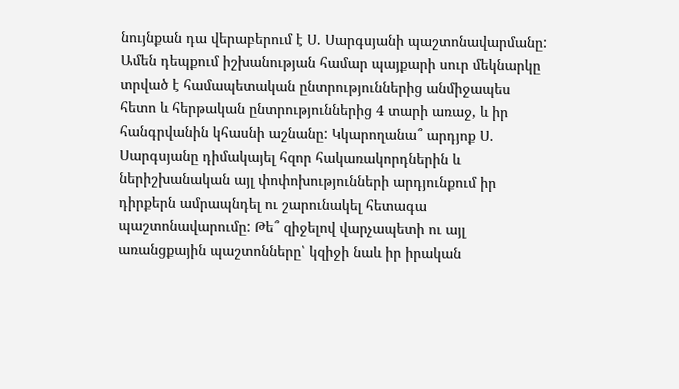նույնքան դա վերաբերում է Ս. Սարգսյանի պաշտոնավարմանը: Ամեն դեպքում իշխանության համար պայքարի սուր մեկնարկը տրված է համապետական ընտրություններից անմիջապես հետո և հերթական ընտրություններից 4 տարի առաջ, և իր հանգրվանին կհասնի աշնանը: Կկարողանա՞ արդյոք Ս. Սարգսյանը դիմակայել հզոր հակառակորդներին և ներիշխանական այլ փոփոխությունների արդյունքում իր դիրքերն ամրապնդել ու շարունակել հետագա պաշտոնավարումը: Թե՞ զիջելով վարչապետի ու այլ առանցքային պաշտոնները՝ կզիջի նաև իր իրական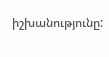իշխանությունը: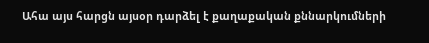Ահա այս հարցն այսօր դարձել է քաղաքական քննարկումների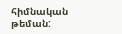հիմնական թեման: